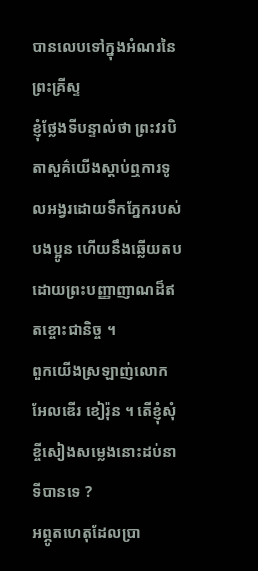បានលេបទៅក្នុងអំណរនៃព្រះគ្រីស្ទ
ខ្ញុំថ្លែងទីបន្ទាល់ថា ព្រះវរបិតាសួគ៌យើងស្ដាប់ឮការទូលអង្វរដោយទឹកភ្នែករបស់បងប្អូន ហើយនឹងឆ្លើយតបដោយព្រះបញ្ញាញាណដ៏ឥតខ្ចោះជានិច្ច ។
ពួកយើងស្រឡាញ់លោក អែលឌើរ ខៀរ៉ុន ។ តើខ្ញុំសុំខ្ចីសៀងសម្លេងនោះដប់នាទីបានទេ ?
អព្ភូតហេតុដែលប្រា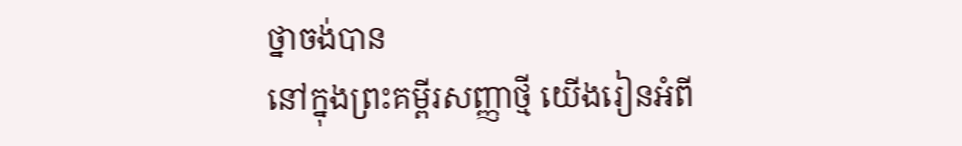ថ្នាចង់បាន
នៅក្នុងព្រះគម្ពីរសញ្ញាថ្មី យើងរៀនអំពី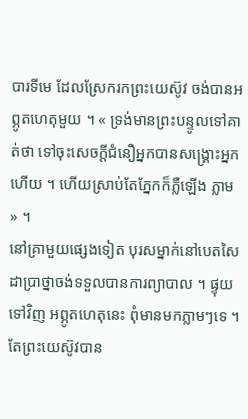បារទីមេ ដែលស្រែករកព្រះយេស៊ូវ ចង់បានអព្ភូតហេតុមួយ ។ « ទ្រង់មានព្រះបន្ទូលទៅគាត់ថា ទៅចុះសេចក្តីជំនឿអ្នកបានសង្គ្រោះអ្នកហើយ ។ ហើយស្រាប់តែភ្នែកក៏ភ្លឺឡើង ភ្លាម » ។
នៅគ្រាមួយផ្សេងទៀត បុរសម្នាក់នៅបេតសៃដាប្រាថ្នាចង់ទទួលបានការព្យាបាល ។ ផ្ទុយទៅវិញ អព្ភូតហេតុនេះ ពុំមានមកភ្លាមៗទេ ។ តែព្រះយេស៊ូវបាន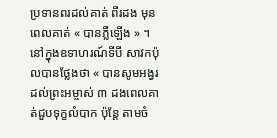ប្រទានពរដល់គាត់ ពីរដង មុនពេលគាត់ « បានភ្លឺឡើង » ។
នៅក្នុងឧទាហរណ៍ទីបី សាវកប៉ុលបានថ្លែងថា « បានសូមអង្វរដល់ព្រះអម្ចាស់ ៣ ដងពេលគាត់ជួបទុក្ខលំបាក ប៉ុន្តែ តាមចំ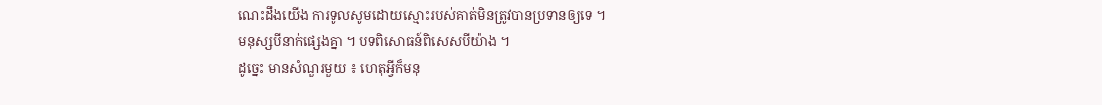ណេះដឹងយើង ការទូលសូមដោយស្មោះរបស់គាត់មិនត្រូវបានប្រទានឲ្យទេ ។
មនុស្សបីនាក់ផ្សេងគ្នា ។ បទពិសោធន៍ពិសេសបីយ៉ាង ។
ដូច្នេះ មានសំណួរមួយ ៖ ហេតុអ្វីក៏មនុ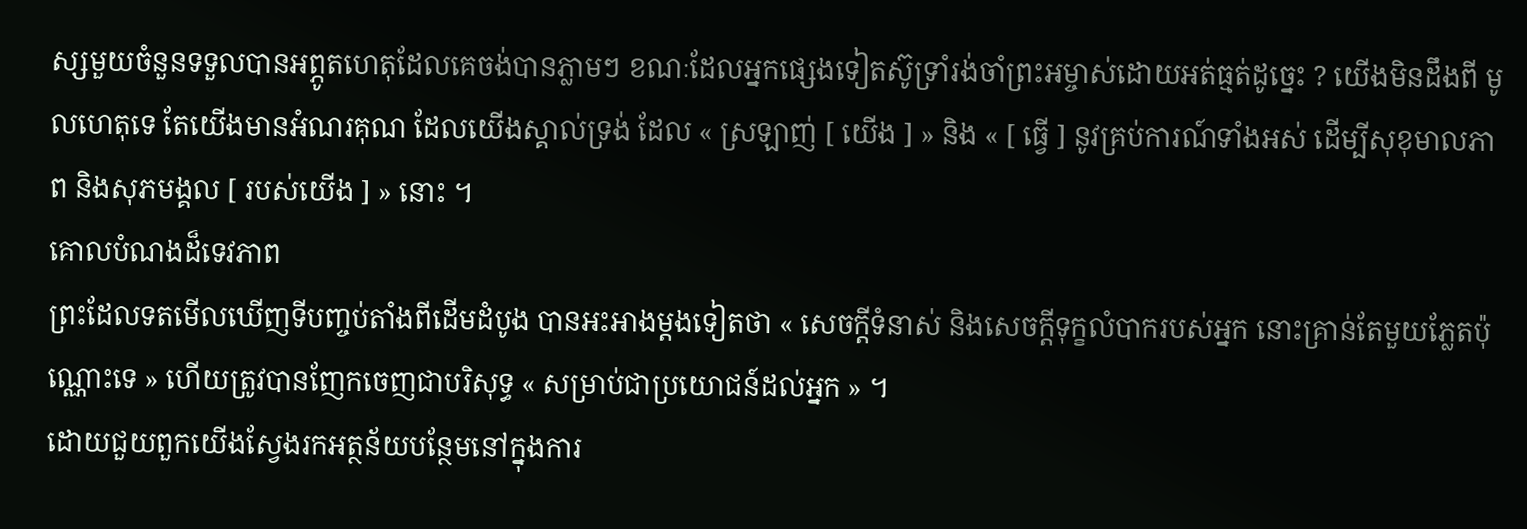ស្សមួយចំនួនទទួលបានអព្ភូតហេតុដែលគេចង់បានភ្លាមៗ ខណៈដែលអ្នកផ្សេងទៀតស៊ូទ្រាំរង់ចាំព្រះអម្ចាស់ដោយអត់ធ្មត់ដូច្នេះ ? យើងមិនដឹងពី មូលហេតុទេ តែយើងមានអំណរគុណ ដែលយើងស្គាល់ទ្រង់ ដែល « ស្រឡាញ់ [ យើង ] » និង « [ ធ្វើ ] នូវគ្រប់ការណ៍ទាំងអស់ ដើម្បីសុខុមាលភាព និងសុភមង្គល [ របស់យើង ] » នោះ ។
គោលបំណងដ៏ទេវភាព
ព្រះដែលទតមើលឃើញទីបញ្ចប់តាំងពីដើមដំបូង បានអះអាងម្ដងទៀតថា « សេចក្ដីទំនាស់ និងសេចក្ដីទុក្ខលំបាករបស់អ្នក នោះគ្រាន់តែមួយភ្លែតប៉ុណ្ណោះទេ » ហើយត្រូវបានញែកចេញជាបរិសុទ្ធ « សម្រាប់ជាប្រយោជន៍ដល់អ្នក » ។
ដោយជួយពួកយើងស្វែងរកអត្ថន័យបន្ថែមនៅក្នុងការ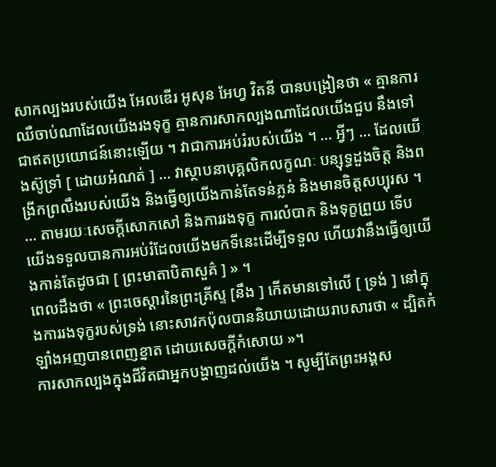សាកល្បងរបស់យើង អែលឌើរ អូសុន អែហ្វ វិតនី បានបង្រៀនថា « គ្មានការឈឺចាប់ណាដែលយើងរងទុក្ខ គ្មានការសាកល្បងណាដែលយើងជួប នឹងទៅជាឥតប្រយោជន៍នោះឡើយ ។ វាជាការអប់រំរបស់យើង ។ … អ្វីៗ … ដែលយើងស៊ូទ្រាំ [ ដោយអំណត់ ] … វាស្ថាបនាបុគ្គលិកលក្ខណៈ បន្សុទ្ធដួងចិត្ត និងពង្រីកព្រលឹងរបស់យើង និងធ្វើឲ្យយើងកាន់តែទន់ភ្លន់ និងមានចិត្តសប្បុរស ។ … តាមរយៈសេចក្ដីសោកសៅ និងការរងទុក្ខ ការលំបាក និងទុក្ខព្រួយ ទើបយើងទទួលបានការអប់រំដែលយើងមកទីនេះដើម្បីទទួល ហើយវានឹងធ្វើឲ្យយើងកាន់តែដូចជា [ ព្រះមាតាបិតាសួគ៌ ] » ។
ពេលដឹងថា « ព្រះចេស្ដារនៃព្រះគ្រីស្ទ [នឹង ] កើតមានទៅលើ [ ទ្រង់ ] នៅក្នុងការរងទុក្ខរបស់ទ្រង់ នោះសាវកប៉ុលបាននិយាយដោយរាបសារថា « ដ្បិតកំឡាំងអញបានពេញខ្នាត ដោយសេចក្តីកំសោយ »។
ការសាកល្បងក្នុងជីវិតជាអ្នកបង្ហាញដល់យើង ។ សូម្បីតែព្រះអង្គស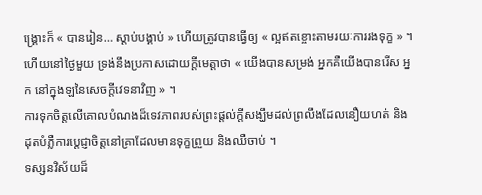ង្គ្រោះក៏ « បានរៀន… ស្ដាប់បង្គាប់ » ហើយត្រូវបានធ្វើឲ្យ « ល្អឥតខ្ចោះតាមរយៈការរងទុក្ខ » ។
ហើយនៅថ្ងៃមួយ ទ្រង់នឹងប្រកាសដោយក្ដីមេត្តាថា « យើងបានសម្រង់ អ្នកគឺយើងបានរើស អ្នក នៅក្នុងឡនៃសេចក្ដីវេទនាវិញ » ។
ការទុកចិត្តលើគោលបំណងដ៏ទេវភាពរបស់ព្រះផ្ដល់ក្តីសង្ឃឹមដល់ព្រលឹងដែលនឿយហត់ និងដុតបំភ្លឺការប្ដេជ្ញាចិត្តនៅគ្រាដែលមានទុក្ខព្រួយ និងឈឺចាប់ ។
ទស្សនវិស័យដ៏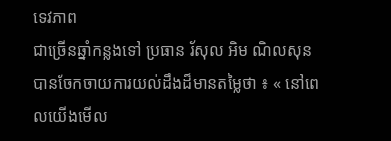ទេវភាព
ជាច្រើនឆ្នាំកន្លងទៅ ប្រធាន រ័សុល អិម ណិលសុន បានចែកចាយការយល់ដឹងដ៏មានតម្លៃថា ៖ « នៅពេលយើងមើល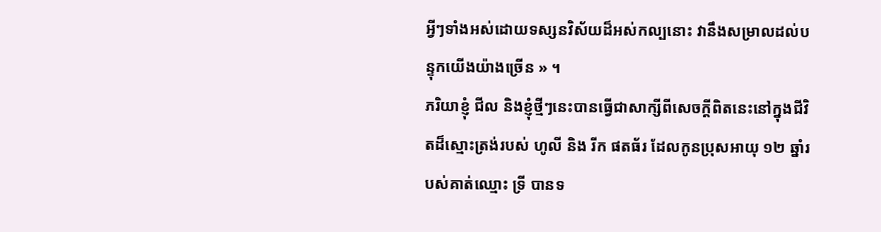អ្វីៗទាំងអស់ដោយទស្សនវិស័យដ៏អស់កល្បនោះ វានឹងសម្រាលដល់បន្ទុកយើងយ៉ាងច្រើន » ។
ភរិយាខ្ញុំ ជីល និងខ្ញុំថ្មីៗនេះបានធ្វើជាសាក្សីពីសេចក្តីពិតនេះនៅក្នុងជីវិតដ៏ស្មោះត្រង់របស់ ហូលី និង រីក ផតធ័រ ដែលកូនប្រុសអាយុ ១២ ឆ្នាំរបស់គាត់ឈ្មោះ ទ្រី បានទ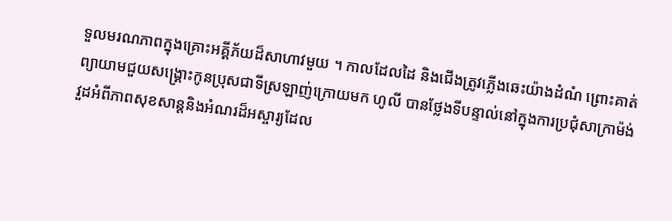ទួលមរណភាពក្នុងគ្រោះអគ្គីភ័យដ៏សាហាវមួយ ។ កាលដែលដៃ និងជើងត្រូវភ្លើងឆេះយ៉ាងដំណំ ព្រោះគាត់ព្យាយាមជួយសង្រ្គោះកូនប្រុសជាទីស្រឡាញ់ក្រោយមក ហូលី បានថ្លែងទីបន្ទាល់នៅក្នុងការប្រជុំសាក្រាម៉ង់វួដអំពីភាពសុខសាន្តនិងអំណរដ៏អស្ចារ្យដែល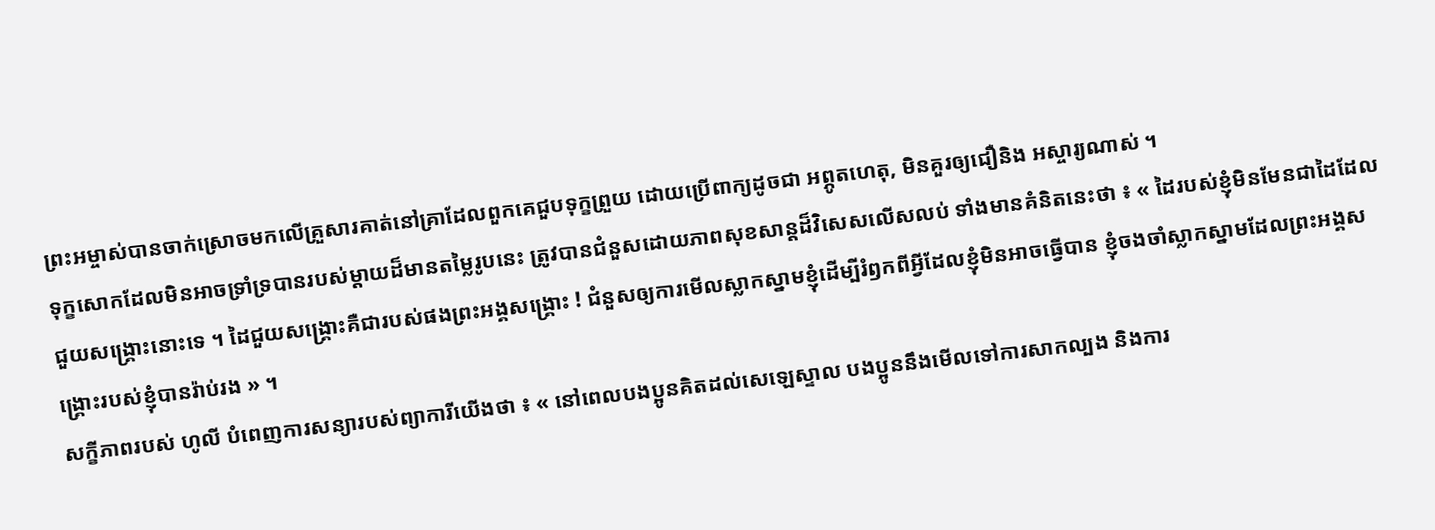ព្រះអម្ចាស់បានចាក់ស្រោចមកលើគ្រួសារគាត់នៅគ្រាដែលពួកគេជួបទុក្ខព្រួយ ដោយប្រើពាក្យដូចជា អព្ភូតហេតុ, មិនគួរឲ្យជឿនិង អស្ចារ្យណាស់ ។
ទុក្ខសោកដែលមិនអាចទ្រាំទ្របានរបស់ម្ដាយដ៏មានតម្លៃរូបនេះ ត្រូវបានជំនួសដោយភាពសុខសាន្តដ៏វិសេសលើសលប់ ទាំងមានគំនិតនេះថា ៖ « ដៃរបស់ខ្ញុំមិនមែនជាដៃដែលជួយសង្គ្រោះនោះទេ ។ ដៃជួយសង្គ្រោះគឺជារបស់ផងព្រះអង្គសង្គ្រោះ ! ជំនួសឲ្យការមើលស្លាកស្នាមខ្ញុំដើម្បីរំឭកពីអ្វីដែលខ្ញុំមិនអាចធ្វើបាន ខ្ញុំចងចាំស្លាកស្នាមដែលព្រះអង្គសង្គ្រោះរបស់ខ្ញុំបានរ៉ាប់រង » ។
សក្ខីភាពរបស់ ហូលី បំពេញការសន្យារបស់ព្យាការីយើងថា ៖ « នៅពេលបងប្អូនគិតដល់សេឡេស្ទាល បងប្អូននឹងមើលទៅការសាកល្បង និងការ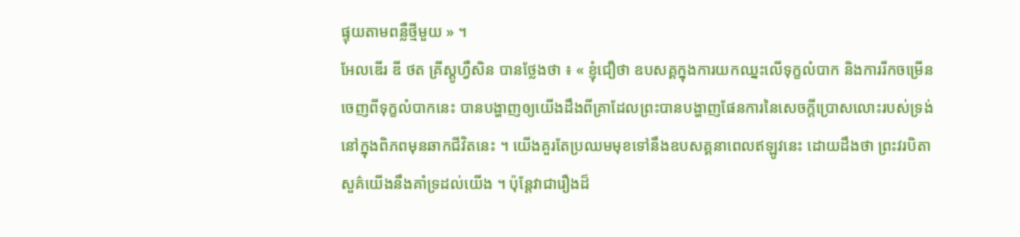ផ្ទុយតាមពន្លឺថ្មីមួយ » ។
អែលឌើរ ឌី ថត គ្រីស្តូហ្វឺសិន បានថ្លែងថា ៖ « ខ្ញុំជឿថា ឧបសគ្គក្នុងការយកឈ្នះលើទុក្ខលំបាក និងការរីកចម្រើនចេញពីទុក្ខលំបាកនេះ បានបង្ហាញឲ្យយើងដឹងពីគ្រាដែលព្រះបានបង្ហាញផែនការនៃសេចក្ដីប្រោសលោះរបស់ទ្រង់នៅក្នុងពិភពមុនឆាកជីវិតនេះ ។ យើងគួរតែប្រឈមមុខទៅនឹងឧបសគ្គនាពេលឥឡូវនេះ ដោយដឹងថា ព្រះវរបិតាសួគ៌យើងនឹងគាំទ្រដល់យើង ។ ប៉ុន្ដែវាជារឿងដ៏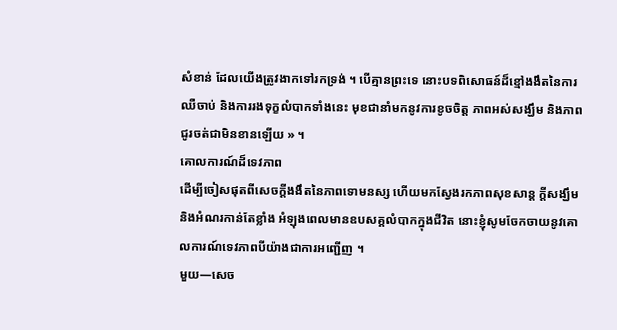សំខាន់ ដែលយើងត្រូវងាកទៅរកទ្រង់ ។ បើគ្មានព្រះទេ នោះបទពិសោធន៍ដ៏ខ្មៅងងឹតនៃការឈឺចាប់ និងការរងទុក្ខលំបាកទាំងនេះ មុខជានាំមកនូវការខូចចិត្ត ភាពអស់សង្ឃឹម និងភាពជូរចត់ជាមិនខានឡើយ » ។
គោលការណ៍ដ៏ទេវភាព
ដើម្បីចៀសផុតពីសេចក្ដីងងឹតនៃភាពទោមនស្ស ហើយមកស្វែងរកភាពសុខសាន្ដ ក្ដីសង្ឃឹម និងអំណរកាន់តែខ្លាំង អំឡុងពេលមានឧបសគ្គលំបាកក្នុងជីវិត នោះខ្ញុំសូមចែកចាយនូវគោលការណ៍ទេវភាពបីយ៉ាងជាការអញ្ជើញ ។
មួយ—សេច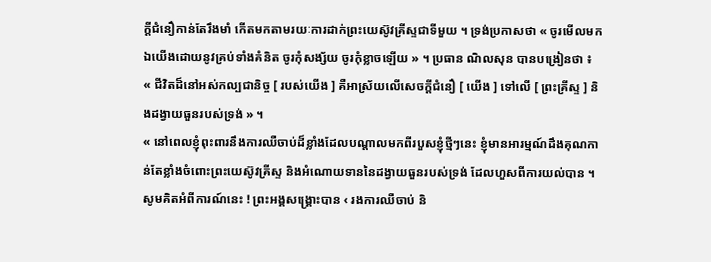ក្ដីជំនឿកាន់តែរឹងមាំ កើតមកតាមរយៈការដាក់ព្រះយេស៊ូវគ្រីស្ទជាទីមួយ ។ ទ្រង់ប្រកាសថា « ចូរមើលមកឯយើងដោយនូវគ្រប់ទាំងគំនិត ចូរកុំសង្ស័យ ចូរកុំខ្លាចឡើយ » ។ ប្រធាន ណិលសុន បានបង្រៀនថា ៖
« ជីវិតដ៏នៅអស់កល្បជានិច្ច [ របស់យើង ] គឺអាស្រ័យលើសេចក្តីជំនឿ [ យើង ] ទៅលើ [ ព្រះគ្រីស្ទ ] និងដង្វាយធួនរបស់ទ្រង់ » ។
« នៅពេលខ្ញុំពុះពារនឹងការឈឺចាប់ដ៏ខ្លាំងដែលបណ្តាលមកពីរបួសខ្ញុំថ្មីៗនេះ ខ្ញុំមានអារម្មណ៍ដឹងគុណកាន់តែខ្លាំងចំពោះព្រះយេស៊ូវគ្រីស្ទ និងអំណោយទាននៃដង្វាយធួនរបស់ទ្រង់ ដែលហួសពីការយល់បាន ។ សូមគិតអំពីការណ៍នេះ ! ព្រះអង្គសង្រ្គោះបាន ‹ រងការឈឺចាប់ និ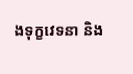ងទុក្ខវេទនា និង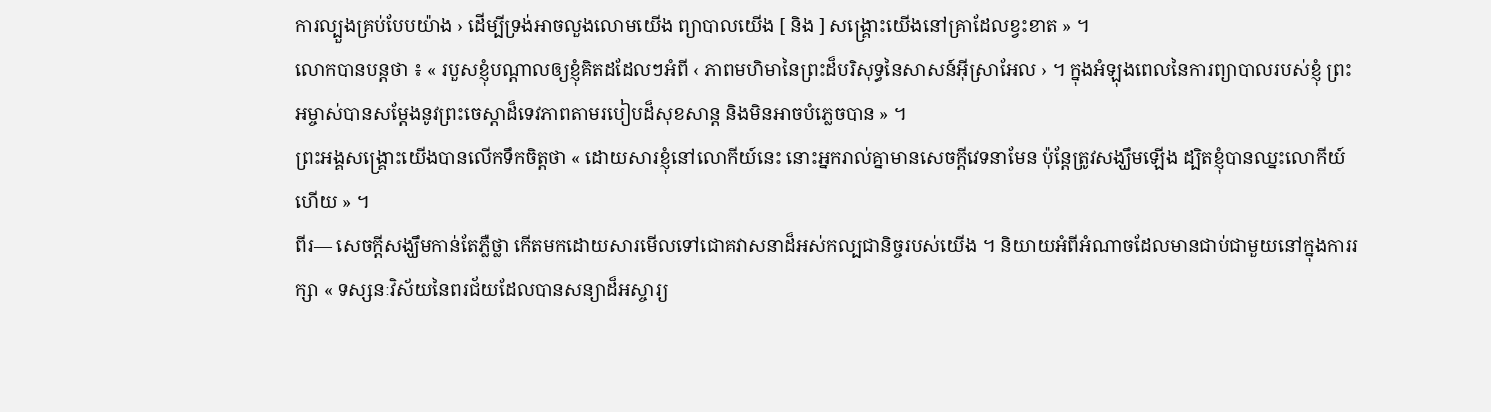ការល្បួងគ្រប់បែបយ៉ាង › ដើម្បីទ្រង់អាចលួងលោមយើង ព្យាបាលយើង [ និង ] សង្រ្គោះយើងនៅគ្រាដែលខ្វះខាត » ។
លោកបានបន្ដថា ៖ « របួសខ្ញុំបណ្តាលឲ្យខ្ញុំគិតដដែលៗអំពី ‹ ភាពមហិមានៃព្រះដ៏បរិសុទ្ធនៃសាសន៍អ៊ីស្រាអែល › ។ ក្នុងអំឡុងពេលនៃការព្យាបាលរបស់ខ្ញុំ ព្រះអម្ចាស់បានសម្ដែងនូវព្រះចេស្ដាដ៏ទេវភាពតាមរបៀបដ៏សុខសាន្ត និងមិនអាចបំភ្លេចបាន » ។
ព្រះអង្គសង្គ្រោះយើងបានលើកទឹកចិត្តថា « ដោយសារខ្ញុំនៅលោកីយ៍នេះ នោះអ្នករាល់គ្នាមានសេចក្តីវេទនាមែន ប៉ុន្តែត្រូវសង្ឃឹមឡើង ដ្បិតខ្ញុំបានឈ្នះលោកីយ៍ហើយ » ។
ពីរ— សេចក្ដីសង្ឃឹមកាន់តែភ្លឺថ្លា កើតមកដោយសារមើលទៅជោគវាសនាដ៏អស់កល្បជានិច្ចរបស់យើង ។ និយាយអំពីអំណាចដែលមានជាប់ជាមួយនៅក្នុងការរក្សា « ទស្សនៈវិស័យនៃពរជ័យដែលបានសន្យាដ៏អស្ចារ្យ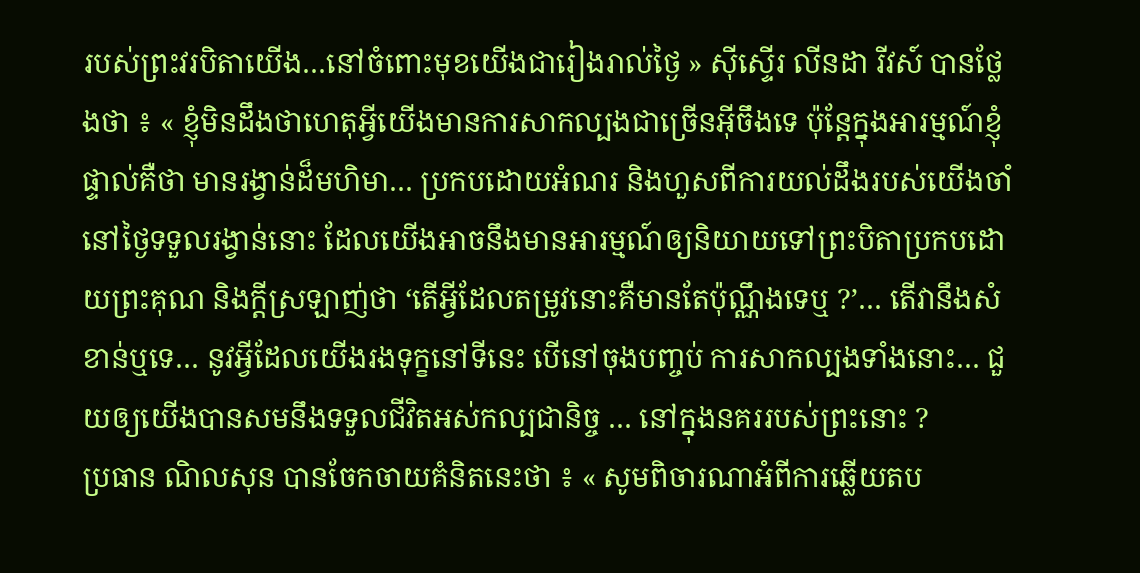របស់ព្រះវរបិតាយើង…នៅចំពោះមុខយើងជារៀងរាល់ថ្ងៃ » ស៊ីស្ទើរ លីនដា រីវស៍ បានថ្លែងថា ៖ « ខ្ញុំមិនដឹងថាហេតុអ្វីយើងមានការសាកល្បងជាច្រើនអ៊ីចឹងទេ ប៉ុន្តែក្នុងអារម្មណ៍ខ្ញុំផ្ទាល់គឺថា មានរង្វាន់ដ៏មហិមា… ប្រកបដោយអំណរ និងហួសពីការយល់ដឹងរបស់យើងចាំនៅថ្ងៃទទួលរង្វាន់នោះ ដែលយើងអាចនឹងមានអារម្មណ៍ឲ្យនិយាយទៅព្រះបិតាប្រកបដោយព្រះគុណ និងក្ដីស្រឡាញ់ថា ‘តើអ្វីដែលតម្រូវនោះគឺមានតែប៉ុណ្ណឹងទេឬ ?’… តើវានឹងសំខាន់ឬទេ… នូវអ្វីដែលយើងរងទុក្ខនៅទីនេះ បើនៅចុងបញ្ចប់ ការសាកល្បងទាំងនោះ… ជួយឲ្យយើងបានសមនឹងទទួលជីវិតអស់កល្បជានិច្ច … នៅក្នុងនគររបស់ព្រះនោះ ?
ប្រធាន ណិលសុន បានចែកចាយគំនិតនេះថា ៖ « សូមពិចារណាអំពីការឆ្លើយតប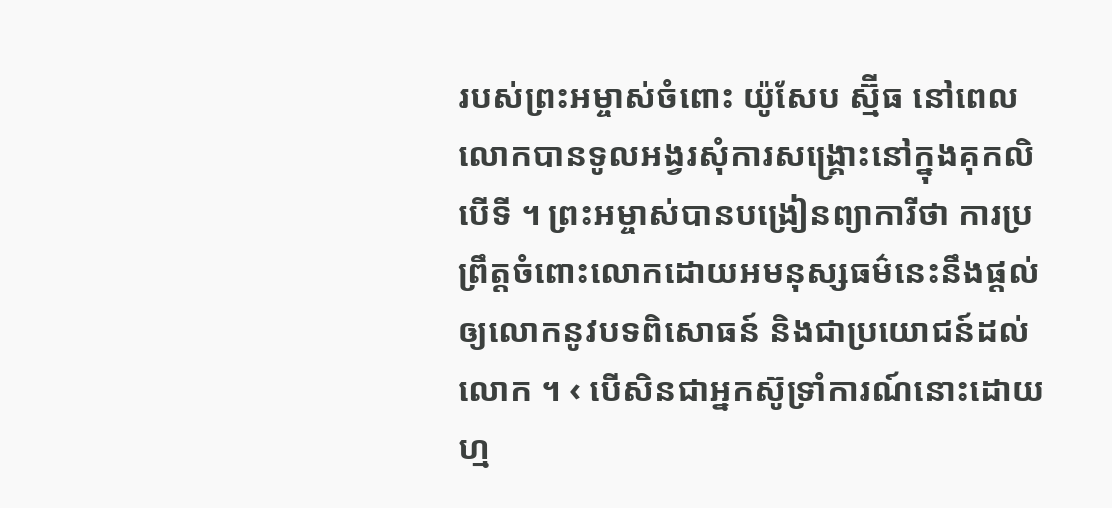របស់ព្រះអម្ចាស់ចំពោះ យ៉ូសែប ស្ម៊ីធ នៅពេលលោកបានទូលអង្វរសុំការសង្គ្រោះនៅក្នុងគុកលិបើទី ។ ព្រះអម្ចាស់បានបង្រៀនព្យាការីថា ការប្រព្រឹត្តចំពោះលោកដោយអមនុស្សធម៌នេះនឹងផ្តល់ឲ្យលោកនូវបទពិសោធន៍ និងជាប្រយោជន៍ដល់លោក ។ ‹ បើសិនជាអ្នកស៊ូទ្រាំការណ៍នោះដោយហ្ម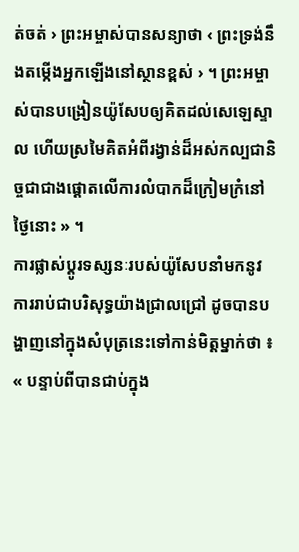ត់ចត់ › ព្រះអម្ចាស់បានសន្យាថា ‹ ព្រះទ្រង់នឹងតម្កើងអ្នកឡើងនៅស្ថានខ្ពស់ › ។ ព្រះអម្ចាស់បានបង្រៀនយ៉ូសែបឲ្យគិតដល់សេឡេស្ទាល ហើយស្រមៃគិតអំពីរង្វាន់ដ៏អស់កល្បជានិច្ចជាជាងផ្ដោតលើការលំបាកដ៏ក្រៀមក្រំនៅថ្ងៃនោះ » ។
ការផ្លាស់ប្តូរទស្សនៈរបស់យ៉ូសែបនាំមកនូវការរាប់ជាបរិសុទ្ធយ៉ាងជ្រាលជ្រៅ ដូចបានបង្ហាញនៅក្នុងសំបុត្រនេះទៅកាន់មិត្តម្នាក់ថា ៖ « បន្ទាប់ពីបានជាប់ក្នុង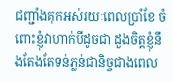ជញ្ជាំងគុកអស់រយៈពេលប្រាំខែ ចំពោះខ្ញុំវាហាក់បីដូចជា ដួងចិត្តខ្ញុំនឹងតែងតែទន់ភ្លន់ជានិច្ចជាងពេល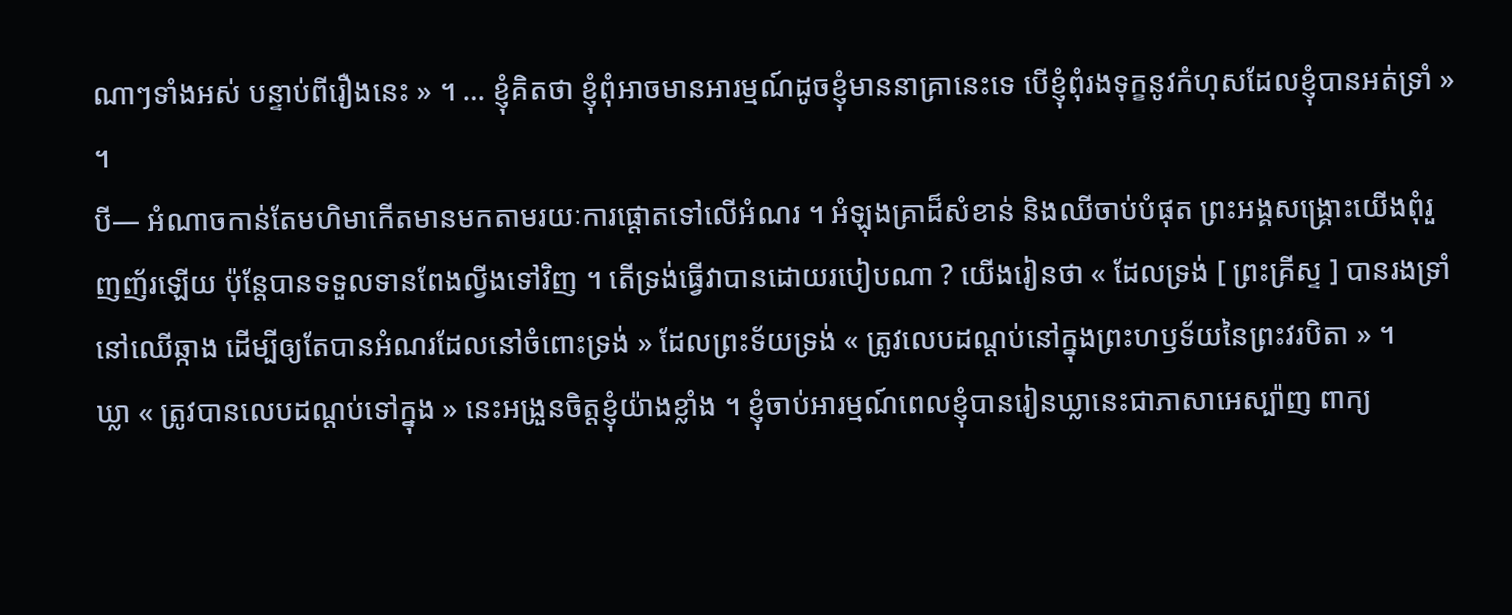ណាៗទាំងអស់ បន្ទាប់ពីរឿងនេះ » ។ … ខ្ញុំគិតថា ខ្ញុំពុំអាចមានអារម្មណ៍ដូចខ្ញុំមាននាគ្រានេះទេ បើខ្ញុំពុំរងទុក្ខនូវកំហុសដែលខ្ញុំបានអត់ទ្រាំ » ។
បី— អំណាចកាន់តែមហិមាកើតមានមកតាមរយៈការផ្ដោតទៅលើអំណរ ។ អំឡុងគ្រាដ៏សំខាន់ និងឈីចាប់បំផុត ព្រះអង្គសង្គ្រោះយើងពុំរួញញ័រឡើយ ប៉ុន្តែបានទទួលទានពែងល្វីងទៅវិញ ។ តើទ្រង់ធ្វើវាបានដោយរបៀបណា ? យើងរៀនថា « ដែលទ្រង់ [ ព្រះគ្រីស្ទ ] បានរងទ្រាំនៅឈើឆ្កាង ដើម្បីឲ្យតែបានអំណរដែលនៅចំពោះទ្រង់ » ដែលព្រះទ័យទ្រង់ « ត្រូវលេបដណ្ដប់នៅក្នុងព្រះហឫទ័យនៃព្រះវរបិតា » ។
ឃ្លា « ត្រូវបានលេបដណ្ដប់ទៅក្នុង » នេះអង្រួនចិត្តខ្ញុំយ៉ាងខ្លាំង ។ ខ្ញុំចាប់អារម្មណ៍ពេលខ្ញុំបានរៀនឃ្លានេះជាភាសាអេស្ប៉ាញ ពាក្យ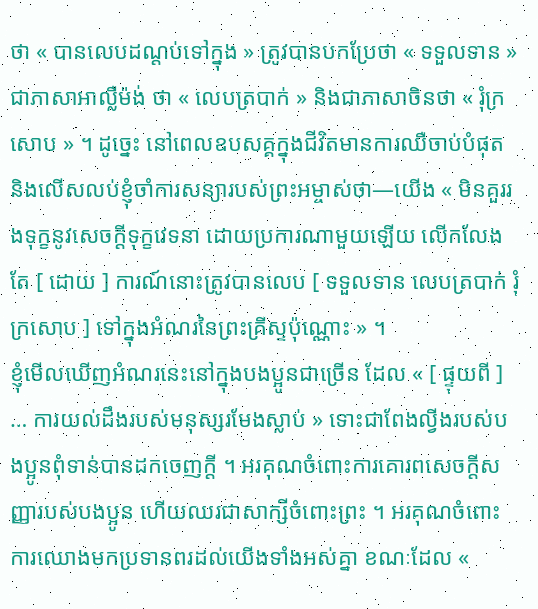ថា « បានលេបដណ្ដប់ទៅក្នុង » ត្រូវបានបកប្រែថា « ទទួលទាន » ជាភាសាអាល្លឺម៉ង់ ថា « លេបត្របាក់ » និងជាភាសាចិនថា « រុំក្រសោប » ។ ដូច្នេះ នៅពេលឧបសគ្គក្នុងជីវិតមានការឈឺចាប់បំផុត និងលើសលប់ខ្ញុំចាំការសន្យារបស់ព្រះអម្ចាស់ថា—យើង « មិនគួររងទុក្ខនូវសេចក្ដីទុក្ខវេទនា ដោយប្រការណាមួយឡើយ លើកលែងតែ [ ដោយ ] ការណ៍នោះត្រូវបានលេប [ ទទួលទាន លេបត្របាក់ រុំក្រសោប ] ទៅក្នុងអំណរនៃព្រះគ្រីស្ទប៉ុណ្ណោះ » ។
ខ្ញុំមើលឃើញអំណរនេះនៅក្នុងបងប្អូនជាច្រើន ដែល « [ ផ្ទុយពី ] … ការយល់ដឹងរបស់មនុស្សរមែងស្លាប់ » ទោះជាពែងល្វីងរបស់បងប្អូនពុំទាន់បានដកចេញក្ដី ។ អរគុណចំពោះការគោរពសេចក្ដីសញ្ញារបស់បងប្អូន ហើយឈរជាសាក្សីចំពោះព្រះ ។ អរគុណចំពោះការឈោងមកប្រទានពរដល់យើងទាំងអស់គ្នា ខណៈដែល «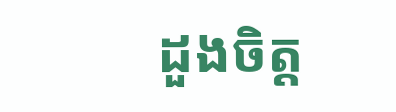ដួងចិត្ត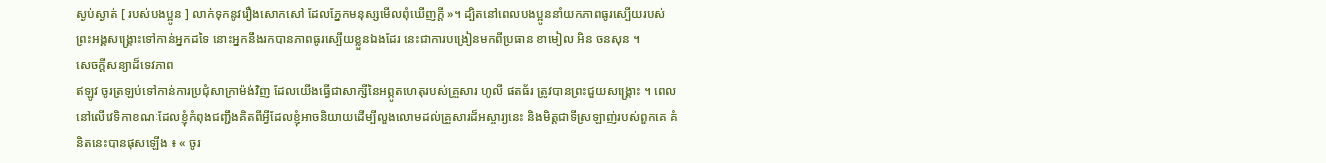ស្ងប់ស្ងាត់ [ របស់បងប្អូន ] លាក់ទុកនូវរឿងសោកសៅ ដែលភ្នែកមនុស្សមើលពុំឃើញក្ដី »។ ដ្បិតនៅពេលបងប្អូននាំយកភាពធូរស្បើយរបស់ព្រះអង្គសង្គ្រោះទៅកាន់អ្នកដទៃ នោះអ្នកនឹងរកបានភាពធូរស្បើយខ្លួនឯងដែរ នេះជាការបង្រៀនមកពីប្រធាន ខាមៀល អិន ចនសុន ។
សេចក្តីសន្យាដ៏ទេវភាព
ឥឡូវ ចូរត្រឡប់ទៅកាន់ការប្រជុំសាក្រាម៉ង់វិញ ដែលយើងធ្វើជាសាក្សីនៃអព្ភូតហេតុរបស់គ្រួសារ ហូលី ផតធ័រ ត្រូវបានព្រះជួយសង្គ្រោះ ។ ពេលនៅលើវេទិកាខណៈដែលខ្ញុំកំពុងជញ្ជឹងគិតពីអ្វីដែលខ្ញុំអាចនិយាយដើម្បីលួងលោមដល់គ្រួសារដ៏អស្ចារ្យនេះ និងមិត្តជាទីស្រឡាញ់របស់ពួកគេ គំនិតនេះបានផុសឡើង ៖ « ចូរ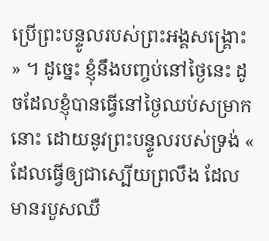ប្រើព្រះបន្ទូលរបស់ព្រះអង្គសង្គ្រោះ » ។ ដូច្នេះ ខ្ញុំនឹងបញ្ចប់នៅថ្ងៃនេះ ដូចដែលខ្ញុំបានធ្វើនៅថ្ងៃឈប់សម្រាកនោះ ដោយនូវព្រះបន្ទូលរបស់ទ្រង់ « ដែលធ្វើឲ្យជាស្បើយព្រលឹង ដែលមានរបួសឈឺ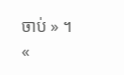ចាប់ » ។
«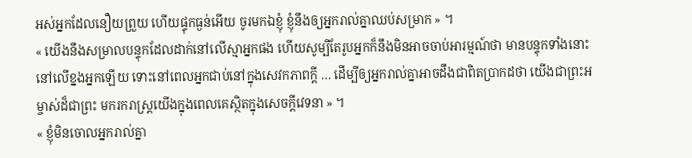អស់អ្នកដែលនឿយព្រួយ ហើយផ្ទុកធ្ងន់អើយ ចូរមកឯខ្ញុំ ខ្ញុំនឹងឲ្យអ្នករាល់គ្នាឈប់សម្រាក » ។
« យើងនឹងសម្រាលបន្ទុកដែលដាក់នៅលើស្មាអ្នកផង ហើយសូម្បីតែរូបអ្នកក៏នឹងមិនអាចចាប់អារម្មណ៍ថា មានបន្ទុកទាំងនោះនៅលើខ្នងអ្នកឡើយ ទោះនៅពេលអ្នកជាប់នៅក្នុងសេវកភាពក្ដី … ដើម្បីឲ្យអ្នករាល់គ្នាអាចដឹងជាពិតប្រាកដថា យើងជាព្រះអម្ចាស់ដ៏ជាព្រះ មករករាស្ត្រយើងក្នុងពេលគេស្ថិតក្នុងសេចក្ដីវេទនា » ។
« ខ្ញុំមិនចោលអ្នករាល់គ្នា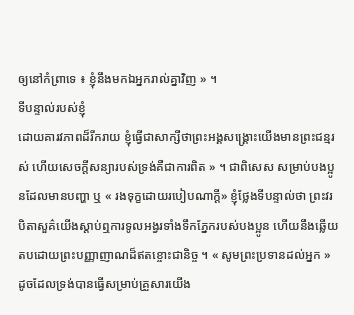ឲ្យនៅកំព្រាទេ ៖ ខ្ញុំនឹងមកឯអ្នករាល់គ្នាវិញ » ។
ទីបន្ទាល់របស់ខ្ញុំ
ដោយគារវភាពដ៏រីករាយ ខ្ញុំធ្វើជាសាក្សីថាព្រះអង្គសង្រ្គោះយើងមានព្រះជន្មរស់ ហើយសេចក្តីសន្យារបស់ទ្រង់គឺជាការពិត » ។ ជាពិសេស សម្រាប់បងប្អូនដែលមានបញ្ហា ឬ « រងទុក្ខដោយរបៀបណាក្ដី» ខ្ញុំថ្លែងទីបន្ទាល់ថា ព្រះវរបិតាសួគ៌យើងស្ដាប់ឮការទូលអង្វរទាំងទឹកភ្នែករបស់បងប្អូន ហើយនឹងឆ្លើយតបដោយព្រះបញ្ញាញាណដ៏ឥតខ្ចោះជានិច្ច ។ « សូមព្រះប្រទានដល់អ្នក » ដូចដែលទ្រង់បានធ្វើសម្រាប់គ្រួសារយើង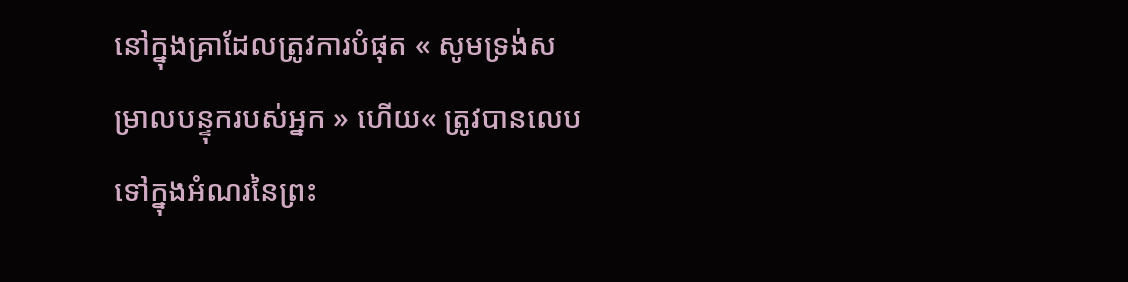នៅក្នុងគ្រាដែលត្រូវការបំផុត « សូមទ្រង់សម្រាលបន្ទុករបស់អ្នក » ហើយ« ត្រូវបានលេបទៅក្នុងអំណរនៃព្រះ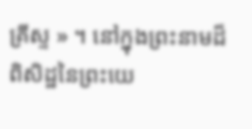គ្រីស្ទ » ។ នៅក្នុងព្រះនាមដ៏ពិសិដ្ឋនៃព្រះយេ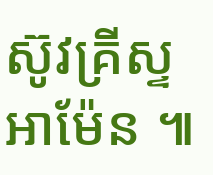ស៊ូវគ្រីស្ទ អាម៉ែន ៕